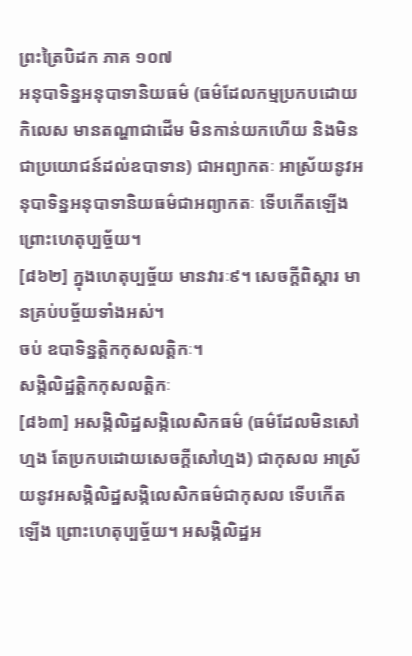ព្រះត្រៃបិដក ភាគ ១០៧
អនុបាទិន្នអនុបាទានិយធម៌ (ធម៌ដែលកម្មប្រកបដោយកិលេស មានតណ្ហាជាដើម មិនកាន់យកហើយ និងមិនជាប្រយោជន៍ដល់ឧបាទាន) ជាអព្យាកតៈ អាស្រ័យនូវអនុបាទិន្នអនុបាទានិយធម៌ជាអព្យាកតៈ ទើបកើតឡើង ព្រោះហេតុប្បច្ច័យ។
[៨៦២] ក្នុងហេតុប្បច្ច័យ មានវារៈ៩។ សេចក្តីពិស្តារ មានគ្រប់បច្ច័យទាំងអស់។
ចប់ ឧបាទិន្នត្តិកកុសលត្តិកៈ។
សង្កិលិដ្ឋត្តិកកុសលត្តិកៈ
[៨៦៣] អសង្កិលិដ្ឋសង្កិលេសិកធម៌ (ធម៌ដែលមិនសៅហ្មង តែប្រកបដោយសេចក្តីសៅហ្មង) ជាកុសល អាស្រ័យនូវអសង្កិលិដ្ឋសង្កិលេសិកធម៌ជាកុសល ទើបកើតឡើង ព្រោះហេតុប្បច្ច័យ។ អសង្កិលិដ្ឋអ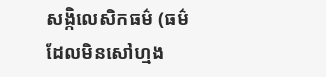សង្កិលេសិកធម៌ (ធម៌ដែលមិនសៅហ្មង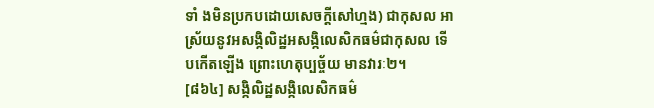ទាំ ងមិនប្រកបដោយសេចក្តីសៅហ្មង) ជាកុសល អាស្រ័យនូវអសង្កិលិដ្ឋអសង្កិលេសិកធម៌ជាកុសល ទើបកើតឡើង ព្រោះហេតុប្បច្ច័យ មានវារៈ២។
[៨៦៤] សង្កិលិដ្ឋសង្កិលេសិកធម៌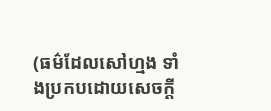(ធម៌ដែលសៅហ្មង ទាំងប្រកបដោយសេចក្តី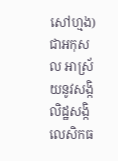សៅហ្មង) ជាអកុសល អាស្រ័យនូវសង្កិលិដ្ឋសង្កិលេសិកធ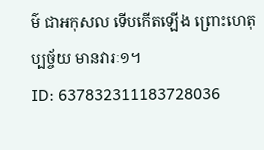ម៌ ជាអកុសល ទើបកើតឡើង ព្រោះហេតុប្បច្ច័យ មានវារៈ១។
ID: 637832311183728036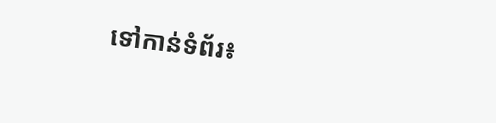ទៅកាន់ទំព័រ៖